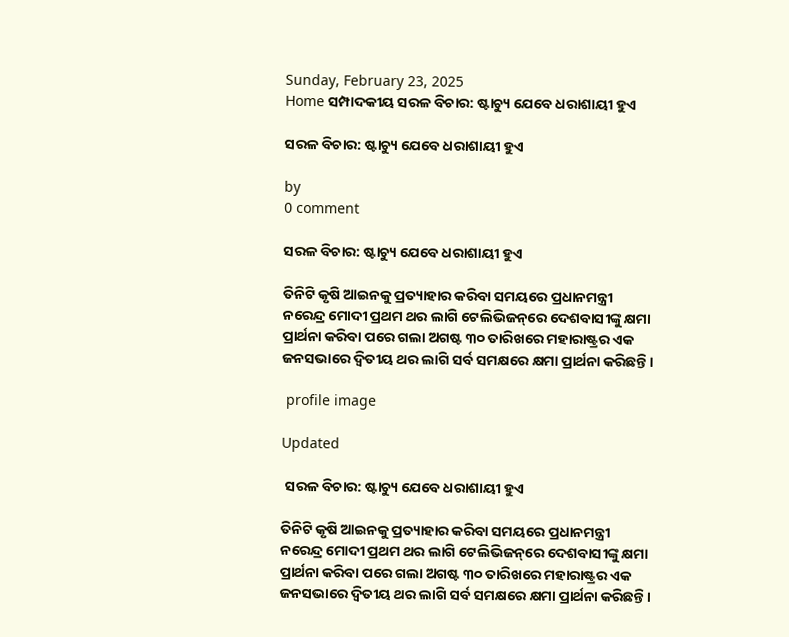Sunday, February 23, 2025
Home ସମ୍ପାଦକୀୟ ସରଳ ବିଚାର: ଷ୍ଟାଚ୍ୟୁ ଯେବେ ଧରାଶାୟୀ ହୁଏ

ସରଳ ବିଚାର: ଷ୍ଟାଚ୍ୟୁ ଯେବେ ଧରାଶାୟୀ ହୁଏ

by
0 comment

ସରଳ ବିଚାର: ଷ୍ଟାଚ୍ୟୁ ଯେବେ ଧରାଶାୟୀ ହୁଏ

ତିନିଟି କୃଷି ଆଇନକୁ ପ୍ରତ୍ୟାହାର କରିବା ସମୟରେ ପ୍ରଧାନମନ୍ତ୍ରୀ ନରେନ୍ଦ୍ର ମୋଦୀ ପ୍ରଥମ ଥର ଲାଗି ଟେଲିଭିଜନ୍‌ରେ ଦେଶବାସୀଙ୍କୁ କ୍ଷମା ପ୍ରାର୍ଥନା କରିବା ପରେ ଗଲା ଅଗଷ୍ଟ ୩୦ ତାରିଖରେ ମହାରାଷ୍ଟ୍ରର ଏକ ଜନସଭାରେ ଦ୍ୱିତୀୟ ଥର ଲାଗି ସର୍ବ ସମକ୍ଷରେ କ୍ଷମା ପ୍ରାର୍ଥନା କରିଛନ୍ତି।

 profile image

Updated

 ସରଳ ବିଚାର: ଷ୍ଟାଚ୍ୟୁ ଯେବେ ଧରାଶାୟୀ ହୁଏ

ତିନିଟି କୃଷି ଆଇନକୁ ପ୍ରତ୍ୟାହାର କରିବା ସମୟରେ ପ୍ରଧାନମନ୍ତ୍ରୀ ନରେନ୍ଦ୍ର ମୋଦୀ ପ୍ରଥମ ଥର ଲାଗି ଟେଲିଭିଜନ୍‌ରେ ଦେଶବାସୀଙ୍କୁ କ୍ଷମା ପ୍ରାର୍ଥନା କରିବା ପରେ ଗଲା ଅଗଷ୍ଟ ୩୦ ତାରିଖରେ ମହାରାଷ୍ଟ୍ରର ଏକ ଜନସଭାରେ ଦ୍ୱିତୀୟ ଥର ଲାଗି ସର୍ବ ସମକ୍ଷରେ କ୍ଷମା ପ୍ରାର୍ଥନା କରିଛନ୍ତି।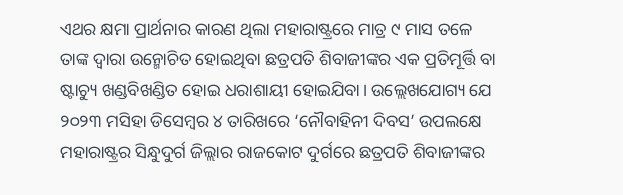ଏଥର କ୍ଷମା ପ୍ରାର୍ଥନାର କାରଣ ଥିଲା ମହାରାଷ୍ଟ୍ରରେ ମାତ୍ର ୯ ମାସ ତଳେ ତାଙ୍କ ଦ୍ୱାରା ଉନ୍ମୋଚିତ ହୋଇଥିବା ଛତ୍ରପତି ଶିବାଜୀଙ୍କର ଏକ ପ୍ରତିମୂର୍ତ୍ତି ବା ଷ୍ଟାଚ୍ୟୁ ଖଣ୍ଡବିଖଣ୍ଡିତ ହୋଇ ଧରାଶାୟୀ ହୋଇଯିବା। ଉଲ୍ଲେଖଯୋଗ୍ୟ ଯେ ୨୦୨୩ ମସିହା ଡିସେମ୍ୱର ୪ ତାରିଖରେ ‘ନୌବାହିନୀ ଦିବସ’ ଉପଲକ୍ଷେ ମହାରାଷ୍ଟ୍ରର ସିନ୍ଧୁଦୁର୍ଗ ଜିଲ୍ଲାର ରାଜକୋଟ ଦୁର୍ଗରେ ଛତ୍ରପତି ଶିବାଜୀଙ୍କର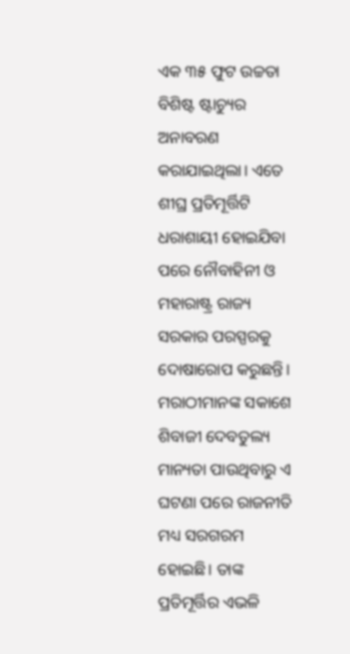ଏକ ୩୫ ଫୁଟ ଉଚ୍ଚତା ବିଶିଷ୍ଟ ଷ୍ଟାଚ୍ୟୁର ଅନାବରଣ କରାଯାଇଥିଲା। ଏତେ ଶୀଘ୍ର ପ୍ରତିମୂର୍ତ୍ତିଟି ଧରାଶାୟୀ ହୋଇଯିବା ପରେ ନୌବାହିନୀ ଓ ମହାରାଷ୍ଟ୍ର ରାଜ୍ୟ ସରକାର ପରସ୍ପରକୁ ଦୋଷାରୋପ କରୁଛନ୍ତି। ମରାଠୀମାନଙ୍କ ସକାଶେ ଶିବାଜୀ ଦେବତୁଲ୍ୟ ମାନ୍ୟତା ପାଉଥିବାରୁ ଏ ଘଟଣା ପରେ ରାଜନୀତି ମଧ୍ୟ ସରଗରମ ହୋଇଛି। ତାଙ୍କ ପ୍ରତିମୂର୍ତ୍ତିର ଏଭଳି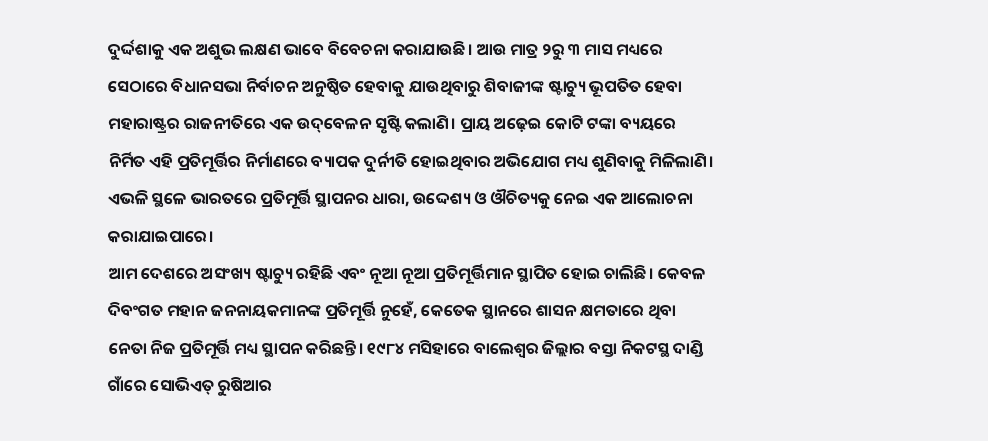ଦୁର୍ଦ୍ଦଶାକୁ ଏକ ଅଶୁଭ ଲକ୍ଷଣ ଭାବେ ବିବେଚନା କରାଯାଉଛି। ଆଉ ମାତ୍ର ୨ରୁ ୩ ମାସ ମଧ୍ୟରେ ସେଠାରେ ବିଧାନସଭା ନିର୍ବାଚନ ଅନୁଷ୍ଠିତ ହେବାକୁ ଯାଉଥିବାରୁ ଶିବାଜୀଙ୍କ ଷ୍ଟାଚ୍ୟୁ ଭୂପତିତ ହେବା ମହାରାଷ୍ଟ୍ରର ରାଜନୀତିରେ ଏକ ଉଦ୍‌ବେଳନ ସୃଷ୍ଟି କଲାଣି। ପ୍ରାୟ ଅଢ଼େଇ କୋଟି ଟଙ୍କା ବ୍ୟୟରେ ନିର୍ମିତ ଏହି ପ୍ରତିମୂର୍ତ୍ତିର ନିର୍ମାଣରେ ବ୍ୟାପକ ଦୁର୍ନୀତି ହୋଇଥିବାର ଅଭିଯୋଗ ମଧ୍ୟ ଶୁଣିବାକୁ ମିଳିଲାଣି। ଏଭଳି ସ୍ଥଳେ ଭାରତରେ ପ୍ରତିମୂର୍ତ୍ତି ସ୍ଥାପନର ଧାରା, ଉଦ୍ଦେଶ୍ୟ ଓ ଔଚିତ୍ୟକୁ ନେଇ ଏକ ଆଲୋଚନା କରାଯାଇପାରେ।
ଆମ ଦେଶରେ ଅସଂଖ୍ୟ ଷ୍ଟାଚ୍ୟୁ ରହିଛି ଏବଂ ନୂଆ ନୂଆ ପ୍ରତିମୂର୍ତ୍ତିମାନ ସ୍ଥାପିତ ହୋଇ ଚାଲିଛି। କେବଳ ଦିବଂଗତ ମହାନ ଜନନାୟକମାନଙ୍କ ପ୍ରତିମୂର୍ତ୍ତି ନୁହେଁ, କେତେକ ସ୍ଥାନରେ ଶାସନ କ୍ଷମତାରେ ଥିବା ନେତା ନିଜ ପ୍ରତିମୂର୍ତ୍ତି ମଧ୍ୟ ସ୍ଥାପନ କରିଛନ୍ତି। ୧୯୮୪ ମସିହାରେ ବାଲେଶ୍ୱର ଜିଲ୍ଲାର ବସ୍ତା ନିକଟସ୍ଥ ଦାଣ୍ଡି ଗାଁରେ ସୋଭିଏତ୍ ରୁଷିଆର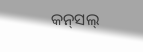କନ୍‌ସଲ୍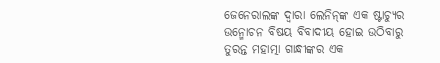ଜେନେରାଲଙ୍କ ଦ୍ୱାରା ଲେନିନ୍‌ଙ୍କ ଏକ ଷ୍ଟାଚ୍ୟୁର ଉନ୍ମୋଚନ ବିଷୟ ବିବାଦୀୟ ହୋଇ ଉଠିବାରୁ ତୁରନ୍ତ ମହାତ୍ମା ଗାନ୍ଧୀଙ୍କର ଏକ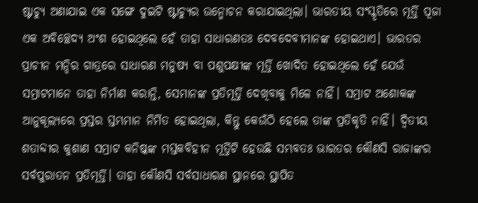ଷ୍ଟାଚ୍ୟୁ ଅଣାଯାଇ ଏକ ସଙ୍ଗେ ଦୁଇଟି ଷ୍ଟାଚ୍ୟୁର ଉନ୍ମୋଚନ କରାଯାଇଥିଲା। ଭାରତୀୟ ସଂସ୍କୃତିରେ ମୂର୍ତ୍ତି ପୂଜା ଏକ ଅବିଚ୍ଛେଦ୍ୟ ଅଂଶ ହୋଇଥିଲେ ହେଁ ତାହା ସାଧାରଣତଃ ଦେବଦେବୀମାନଙ୍କ ହୋଇଥାଏ। ଭାରତର ପ୍ରାଚୀନ ମନ୍ଦିର ଗାତ୍ରରେ ସାଧାରଣ ମନୁଷ୍ୟ ବା ପଶୁପକ୍ଷୀଙ୍କ ମୂର୍ତ୍ତି ଖୋଦିତ ହୋଇଥିଲେ ହେଁ ଯେଉଁ ସମ୍ରାଟମାନେ ତାହା ନିର୍ମାଣ କରାନ୍ତି, ସେମାନଙ୍କ ପ୍ରତିମୂର୍ତ୍ତି ଦେଖିବାକୁ ମିଳେ ନାହିଁ। ସମ୍ରାଟ ଅଶୋକଙ୍କ ଆନୁକୂଲ୍ୟରେ ପ୍ରସ୍ତର ସ୍ତମ୍ଭମାନ ନିର୍ମିତ ହୋଇଥିଲା, କିନ୍ତୁ କେଉଁଠି ହେଲେ ତାଙ୍କ ପ୍ରତିକୃତି ନାହିଁ। ଦ୍ୱିତୀୟ ଶତାବ୍ଦୀର କୁଶାଣ ସମ୍ରାଟ କନିଷ୍କଙ୍କ ମସ୍ତକବିହୀନ ମୂର୍ତ୍ତିଟି ହେଉଛି ସମ୍ଭବତଃ ଭାରତର କୌଣସି ରାଜାଙ୍କର ସର୍ବପୁରାତନ ପ୍ରତିମୂର୍ତ୍ତି। ତାହା କୌଣସି ସର୍ବସାଧାରଣ ସ୍ଥାନରେ ସ୍ଥାପିତ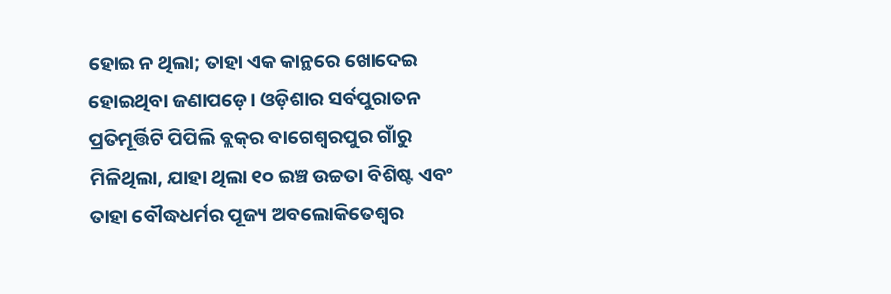ହୋଇ ନ ଥିଲା; ତାହା ଏକ କାନ୍ଥରେ ଖୋଦେଇ ହୋଇଥିବା ଜଣାପଡ଼େ। ଓଡ଼ିଶାର ସର୍ବପୁରାତନ ପ୍ରତିମୂର୍ତ୍ତିଟି ପିପିଲି ବ୍ଲକ୍‌ର ବାଗେଶ୍ୱରପୁର ଗାଁରୁ ମିଳିଥିଲା, ଯାହା ଥିଲା ୧୦ ଇଞ୍ଚ ଉଚ୍ଚତା ବିଶିଷ୍ଟ ଏବଂ ତାହା ବୌଦ୍ଧଧର୍ମର ପୂଜ୍ୟ ଅବଲୋକିତେଶ୍ୱର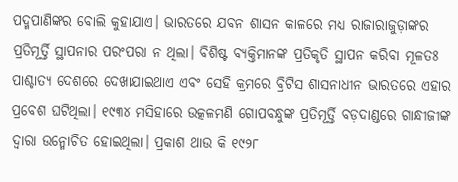ପଦ୍ମପାଣିଙ୍କର ବୋଲି କୁହାଯାଏ। ଭାରତରେ ଯବନ ଶାସନ କାଳରେ ମଧ୍ୟ ରାଜାରାଜୁଡ଼ାଙ୍କର ପ୍ରତିମୂର୍ତ୍ତି ସ୍ଥାପନାର ପରଂପରା ନ ଥିଲା। ବିଶିଷ୍ଟ ବ୍ୟକ୍ତିମାନଙ୍କ ପ୍ରତିକୃତି ସ୍ଥାପନ କରିବା ମୂଳତଃ ପାଶ୍ଚାତ୍ୟ ଦେଶରେ ଦେଖାଯାଇଥାଏ ଏବଂ ସେହି କ୍ରମରେ ବ୍ରିଟିସ ଶାସନାଧୀନ ଭାରତରେ ଏହାର ପ୍ରବେଶ ଘଟିଥିଲା। ୧୯୩୪ ମସିହାରେ ଉତ୍କଳମଣି ଗୋପବନ୍ଧୁଙ୍କ ପ୍ରତିମୂର୍ତ୍ତି ବଡ଼ଦାଣ୍ଡରେ ଗାନ୍ଧୀଜୀଙ୍କ ଦ୍ୱାରା ଉନ୍ମୋଚିତ ହୋଇଥିଲା। ପ୍ରକାଶ ଥାଉ କି ୧୯୨୮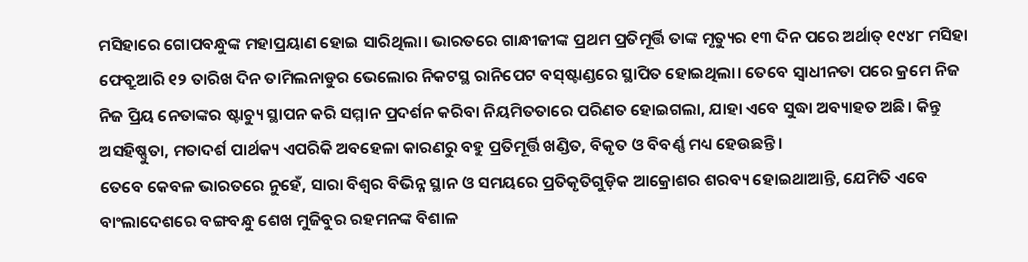ମସିହାରେ ଗୋପବନ୍ଧୁଙ୍କ ମହାପ୍ରୟାଣ ହୋଇ ସାରିଥିଲା। ଭାରତରେ ଗାନ୍ଧୀଜୀଙ୍କ ପ୍ରଥମ ପ୍ରତିମୂର୍ତ୍ତି ତାଙ୍କ ମୃତ୍ୟୁର ୧୩ ଦିନ ପରେ ଅର୍ଥାତ୍‌ ୧୯୪୮ ମସିହା ଫେବ୍ରୁଆରି ୧୨ ତାରିଖ ଦିନ ତାମିଲନାଡୁର ଭେଲୋର ନିକଟସ୍ଥ ରାନିପେଟ ବସ୍‌ଷ୍ଟାଣ୍ଡରେ ସ୍ଥାପିତ ହୋଇଥିଲା। ତେବେ ସ୍ୱାଧୀନତା ପରେ କ୍ରମେ ନିଜ ନିଜ ପ୍ରିୟ ନେତାଙ୍କର ଷ୍ଟାଚ୍ୟୁ ସ୍ଥାପନ କରି ସମ୍ମାନ ପ୍ରଦର୍ଶନ କରିବା ନିୟମିତତାରେ ପରିଣତ ହୋଇଗଲା, ଯାହା ଏବେ ସୁଦ୍ଧା ଅବ୍ୟାହତ ଅଛି। କିନ୍ତୁ ଅସହିଷ୍ଣୁତା, ମତାଦର୍ଶ ପାର୍ଥକ୍ୟ ଏପରିକି ଅବହେଳା କାରଣରୁ ବହୁ ପ୍ରତିମୂର୍ତ୍ତି ଖଣ୍ଡିତ, ବିକୃତ ଓ ବିବର୍ଣ୍ଣ ମଧ୍ୟ ହେଉଛନ୍ତି।
ତେବେ କେବଳ ଭାରତରେ ନୁହେଁ, ସାରା ବିଶ୍ୱର ବିଭିନ୍ନ ସ୍ଥାନ ଓ ସମୟରେ ପ୍ରତିକୃତିଗୁଡ଼ିକ ଆକ୍ରୋଶର ଶରବ୍ୟ ହୋଇଥାଆନ୍ତି, ଯେମିତି ଏବେ ବାଂଲାଦେଶରେ ବଙ୍ଗବନ୍ଧୁ ଶେଖ ମୁଜିବୁର ରହମନଙ୍କ ବିଶାଳ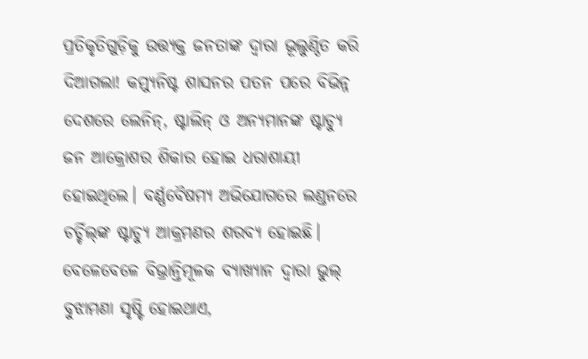ପ୍ରତିକୃତିଗୁଡ଼ିକୁ ଉତ୍ତ୍ୟକ୍ତ ଜନତାଙ୍କ ଦ୍ବାରା ଭୂଲୁଣ୍ଠିତ କରି ଦିଆଗଲା! କମ୍ୟୁନିଷ୍ଟ ଶାସନର ପତନ ପରେ ବିଭିନ୍ନ ଦେଶରେ ଲେନିନ୍‌, ଷ୍ଟାଲିନ୍‌ ଓ ଅନ୍ୟମାନଙ୍କ ଷ୍ଟାଚ୍ୟୁ ଜନ ଆକ୍ରୋଶର ଶିକାର ହୋଇ ଧରାଶାୟୀ ହୋଇଥିଲେ। ବର୍ଣ୍ଣବୈଷମ୍ୟ ଅଭିଯୋଗରେ ଲଣ୍ଡନରେ ଚର୍ଚ୍ଚିଲ୍‌ଙ୍କ ଷ୍ଟାଚ୍ୟୁ ଆକ୍ରମଣର ଶରବ୍ୟ ହୋଇଛି। ବେଳେବେଳେ ବିଭ୍ରାନ୍ତିମୂଳକ ବ୍ୟାଖ୍ୟାନ ଦ୍ବାରା ଭୁଲ୍‌ ବୁଝାମଣା ସୃଷ୍ଟି ହୋଇଥାଏ,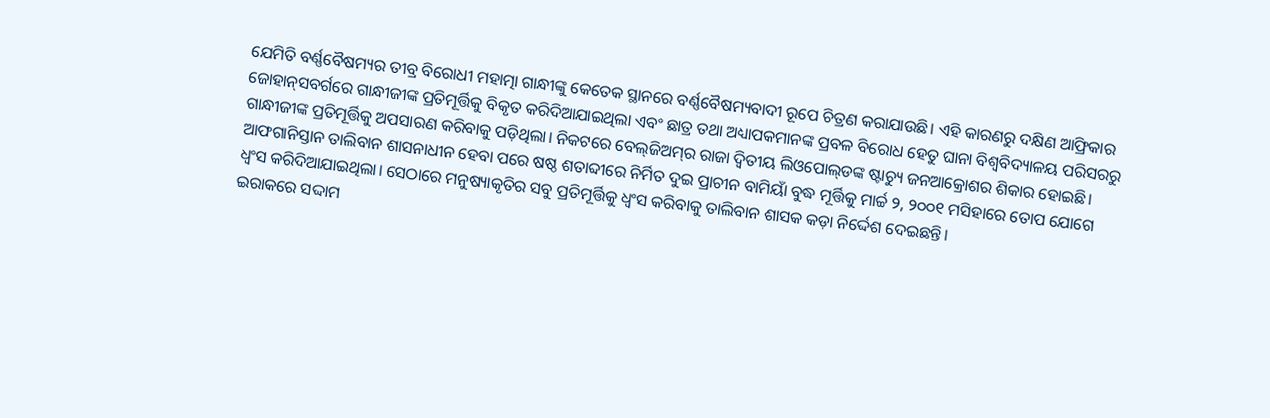ଯେମିତି ବର୍ଣ୍ଣବୈଷମ୍ୟର ତୀବ୍ର ବିରୋଧୀ ମହାତ୍ମା ଗାନ୍ଧୀଙ୍କୁ କେତେକ ସ୍ଥାନରେ ବର୍ଣ୍ଣବୈଷମ୍ୟବାଦୀ ରୂପେ ଚିତ୍ରଣ କରାଯାଉଛି। ଏହି କାରଣରୁ ଦକ୍ଷିଣ ଆଫ୍ରିକାର ଜୋହାନ୍‌ସବର୍ଗରେ ଗା‌ନ୍ଧୀଜୀଙ୍କ ପ୍ରତିମୂର୍ତ୍ତିକୁ ବିକୃତ କରିଦିଆଯାଇଥିଲା ଏବଂ ଛାତ୍ର ତଥା ଅଧ୍ୟାପକମାନଙ୍କ ପ୍ରବଳ ବିରୋଧ ହେତୁ ଘାନା ବିଶ୍ୱବିଦ୍ୟାଳୟ ପରିସରରୁ ଗାନ୍ଧୀଜୀଙ୍କ ପ୍ରତିମୂର୍ତ୍ତିକୁ ଅପସାରଣ କରିବାକୁ ପଡ଼ିଥିଲା। ନିକଟରେ ବେଲ୍‌ଜିଅମ୍‌ର ରାଜା ଦ୍ୱିତୀୟ ଲିଓପୋଲ୍‌ଡଙ୍କ ଷ୍ଟାଚ୍ୟୁ ଜନଆକ୍ରୋଶର ଶିକାର ହୋଇଛି।
ଆଫଗାନିସ୍ତାନ ତାଲିବାନ ଶାସନାଧୀନ ହେବା ପରେ ଷଷ୍ଠ ଶତାବ୍ଦୀରେ ନିର୍ମିତ ଦୁଇ ପ୍ରାଚୀନ ବାମିୟାଁ ବୁଦ୍ଧ ମୂର୍ତ୍ତିକୁ ମାର୍ଚ୍ଚ ୨, ୨୦୦୧ ମସିହାରେ ତୋପ ଯୋଗେ ଧ୍ୱଂସ କରିଦିଆଯାଇଥିଲା। ସେଠାରେ ମନୁଷ୍ୟାକୃତିର ସବୁ ପ୍ରତିମୂର୍ତ୍ତିକୁ ଧ୍ୱଂସ କରିବାକୁ ତାଲିବାନ ଶାସକ କଡ଼ା ନିର୍ଦ୍ଦେଶ ଦେଇଛନ୍ତି।
ଇରାକରେ ସଦ୍ଦାମ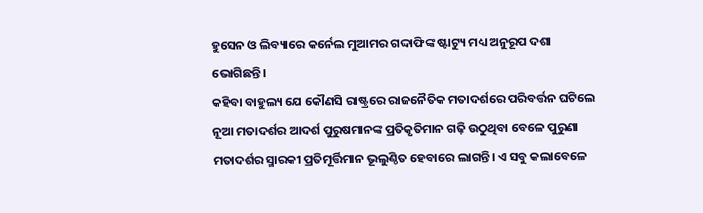ହୁସେନ ଓ ଲିବ୍ୟାରେ କର୍ନେଲ ମୁଆମର ଗଦ୍ଦାଫିଙ୍କ ଷ୍ଟାଟ୍ୟୁ ମଧ୍ୟ ଅନୁରୂପ ଦଶା ଭୋଗିଛନ୍ତି।
କହିବା ବାହୁଲ୍ୟ ଯେ କୌଣସି ରାଷ୍ଟ୍ରରେ ରାଜନୈତିକ ମତାଦର୍ଶରେ ପରିବର୍ତ୍ତନ ଘଟିଲେ ନୂଆ ମତାଦର୍ଶର ଆଦର୍ଶ ପୁରୁଷମାନଙ୍କ ପ୍ରତିକୃତିମାନ ଗଢ଼ି ଉଠୁଥିବା ବେଳେ ପୁରୁଣା ମତାଦର୍ଶର ସ୍ମାରକୀ ପ୍ରତିମୂର୍ତ୍ତିମାନ ଭୂଲୁଣ୍ଠିତ ହେବାରେ ଲାଗନ୍ତି। ଏ ସବୁ କଲାବେଳେ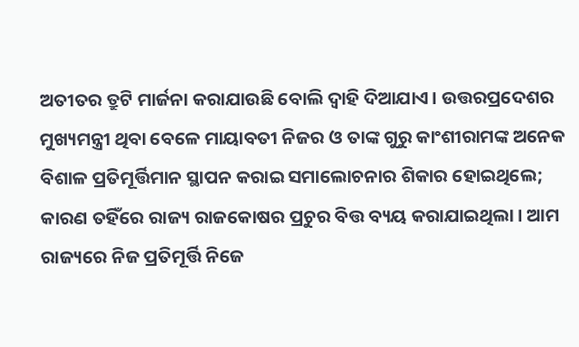ଅତୀତର ତ୍ରୁଟି ମାର୍ଜନା କରାଯାଉଛି ବୋଲି ଦ୍ବାହି ଦିଆଯାଏ। ଉତ୍ତରପ୍ରଦେଶ‌ର ମୁଖ୍ୟମନ୍ତ୍ରୀ ଥିବା ବେଳେ ମାୟାବତୀ ନିଜର ଓ ତାଙ୍କ ଗୁରୁ କାଂଶୀରାମଙ୍କ ଅନେକ ବିଶାଳ ପ୍ରତିମୂର୍ତ୍ତିମାନ ସ୍ଥାପନ କରାଇ ସମାଲୋଚନାର ଶିକାର ହୋଇଥିଲେ; କାରଣ ତହିଁରେ ରାଜ୍ୟ ରାଜକୋଷର ପ୍ରଚୁର ବିତ୍ତ ବ୍ୟୟ କରାଯାଇଥିଲା। ଆମ ରାଜ୍ୟରେ ନିଜ ପ୍ରତିମୂର୍ତ୍ତି ନିଜେ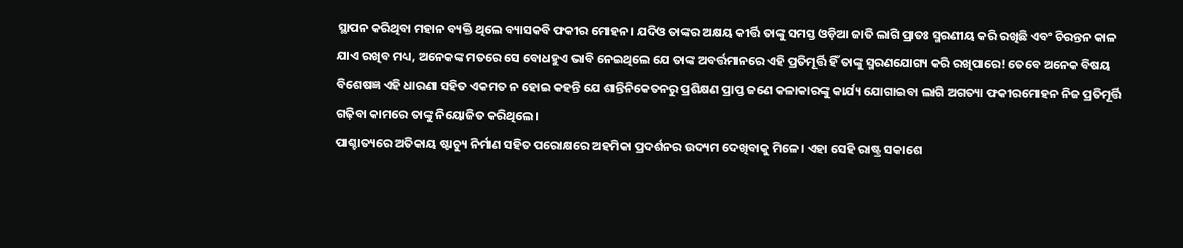ସ୍ଥାପନ କରିଥିବା ମହାନ ବ୍ୟକ୍ତି ଥିଲେ ବ୍ୟାସକବି ଫକୀର ମୋହନ। ଯଦିଓ ତାଙ୍କର ଅକ୍ଷୟ କୀର୍ତ୍ତି ତାଙ୍କୁ ସମସ୍ତ ଓଡ଼ିଆ ଜାତି ଲାଗି ପ୍ରାତଃ ସ୍ମରଣୀୟ କରି ରଖିଛି ଏବଂ ଚିରନ୍ତନ କାଳ ଯାଏ ରଖିବ ମଧ୍ୟ, ଅନେକଙ୍କ ମତରେ ସେ ବୋଧହୁଏ ଭାବି ନେଇଥିଲେ ଯେ ତାଙ୍କ ଅବର୍ତ୍ତମାନରେ ଏହି ପ୍ରତିମୂର୍ତ୍ତି ହିଁ ତାଙ୍କୁ ସ୍ମରଣଯୋଗ୍ୟ କରି ରଖିପାରେ! ତେବେ ଅନେକ ବିଷୟ ବିଶେଷଜ୍ଞ ଏହି ଧାରଣା ସହିତ ଏକମତ ନ ହୋଇ କହନ୍ତି ଯେ ଶାନ୍ତିନିକେତନରୁ ପ୍ରଶିକ୍ଷଣ ପ୍ରାପ୍ତ ଜଣେ କଳାକାରଙ୍କୁ କାର୍ଯ୍ୟ ଯୋଗାଇବା ଲାଗି ଅଗତ୍ୟା ଫକୀରମୋହନ ନିଜ ପ୍ରତିମୂର୍ତ୍ତି ଗଢ଼ିବା କାମରେ ତାଙ୍କୁ ନିୟୋଜିତ କରିଥିଲେ।
ପାଶ୍ଚାତ୍ୟରେ ଅତିକାୟ ଷ୍ଟାଚ୍ୟୁ ନିର୍ମାଣ ସହିତ ପରୋକ୍ଷରେ ଅହମିକା ପ୍ରଦର୍ଶନର ଉଦ୍ୟମ ଦେଖିବାକୁ ମିଳେ। ଏହା ସେହି ରାଷ୍ଟ୍ର ସକାଶେ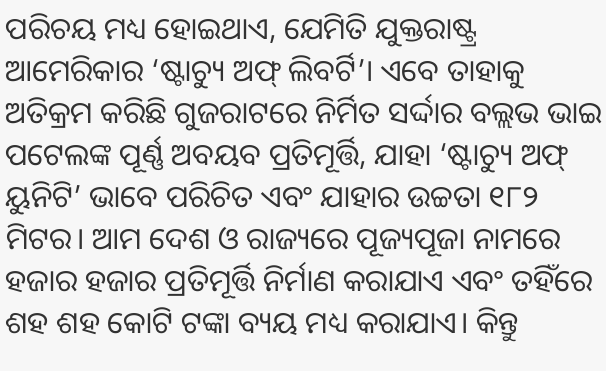ପରିଚୟ ମଧ୍ୟ ହୋଇଥାଏ, ଯେମିତି ଯୁକ୍ତରାଷ୍ଟ୍ର ଆମେରିକାର ‘ଷ୍ଟାଚ୍ୟୁ ଅଫ୍‌ ଲିବର୍ଟି’। ଏବେ ତାହାକୁ ଅତିକ୍ରମ କରିଛି ଗୁଜରାଟରେ ନିର୍ମିତ ସର୍ଦ୍ଦା‌ର ବଲ୍ଲଭ ଭାଇ ପଟେଲଙ୍କ ପୂର୍ଣ୍ଣ ଅବୟବ ପ୍ରତିମୂର୍ତ୍ତି, ଯାହା ‘ଷ୍ଟାଚ୍ୟୁ ଅଫ୍‌ ୟୁନିଟି’ ଭାବେ ପରିଚିତ ଏବଂ ଯାହାର ଉଚ୍ଚତା ୧୮୨ ମିଟର। ଆମ ଦେଶ ଓ ରାଜ୍ୟରେ ପୂଜ୍ୟପୂଜା ନାମରେ ହଜାର ହଜାର ପ୍ରତିମୂର୍ତ୍ତି ନିର୍ମାଣ କରାଯାଏ ଏବଂ ତହିଁରେ ଶହ ଶହ କୋଟି ଟଙ୍କା ବ୍ୟୟ ମଧ୍ୟ କରାଯାଏ। କିନ୍ତୁ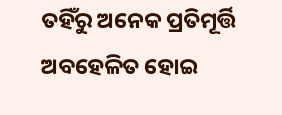ତହିଁରୁ ଅନେକ ପ୍ରତିମୂର୍ତ୍ତି ଅବହେଳିତ ହୋଇ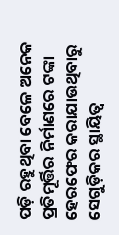ପଡ଼ି ରହୁଥିବା ବେଳେ ଅନେକ ପ୍ରତିମୂର୍ତ୍ତିର ନିର୍ମା‌ଣରେ ଟଙ୍କା ହେରଫେର କରାଯାଉଥିବାରୁ ସେଗୁଡ଼ିକର ସ୍ଥାୟିତ୍ବ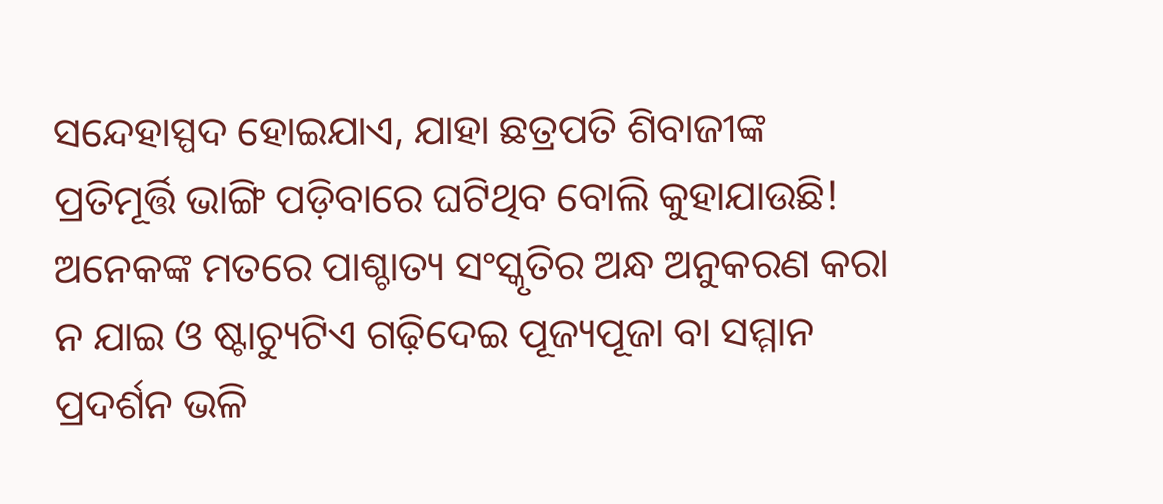ସନ୍ଦେହାସ୍ପଦ ହୋଇଯାଏ, ଯାହା ଛତ୍ରପତି ଶିବାଜୀଙ୍କ ପ୍ରତିମୂର୍ତ୍ତି ଭାଙ୍ଗି ପଡ଼ିବାରେ ଘଟିଥିବ ବୋଲି କୁହାଯାଉଛି! ଅନେକଙ୍କ ମତରେ ପାଶ୍ଚାତ୍ୟ ସଂସ୍କୃତିର ଅନ୍ଧ ଅନୁକରଣ କରା ନ ଯାଇ ଓ ଷ୍ଟାଚ୍ୟୁଟିଏ ଗଢ଼ିଦେଇ ପୂଜ୍ୟପୂଜା ବା ସମ୍ମାନ ପ୍ରଦର୍ଶନ ଭଳି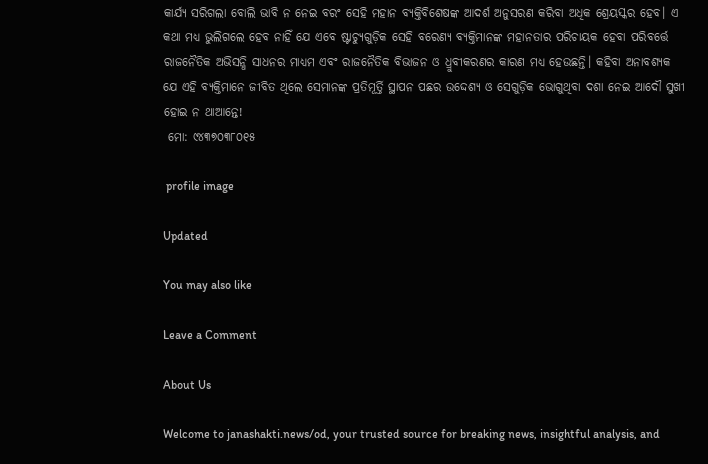କାର୍ଯ୍ୟ ସରିଗଲା ବୋଲି ଭାବି ନ ନେଇ ବରଂ ସେହି ମହାନ ବ୍ୟକ୍ତିବିଶେଷଙ୍କ ଆଦର୍ଶ ଅନୁସରଣ କରିବା ଅଧିକ ଶ୍ରେୟସ୍କର ହେବ। ଏ କଥା ମଧ୍ୟ ଭୁଲିଗଲେ ହେବ ନାହିଁ ଯେ ଏବେ ଷ୍ଟାଚ୍ୟୁଗୁଡ଼ିକ ସେହି ବରେଣ୍ୟ ବ୍ୟକ୍ତିମାନଙ୍କ ମହାନତାର ପରିଚାୟକ ହେବା ପରିବର୍ତ୍ତେ ରାଜନୈତିକ ଅଭିସନ୍ଧି ସାଧନର ମାଧ୍ୟମ ଏବଂ ରାଜନୈତିକ ବିଭାଜନ ଓ ଧ୍ରୁବୀକରଣର କାରଣ ମଧ୍ୟ ହେଉଛନ୍ତି। କହିବା ଅନାବଶ୍ୟକ ଯେ ଏହି ବ୍ୟକ୍ତିମାନେ ଜୀବିତ ଥିଲେ ସେମାନଙ୍କ ପ୍ରତିମୂର୍ତ୍ତି ସ୍ଥାପନ ପଛର ଉଦ୍ଦେଶ୍ୟ ଓ ସେଗୁଡ଼ିକ ଭୋଗୁଥିବା ଦଶା ନେଇ ଆଦୌ ସୁଖୀ ହୋଇ ନ ଥାଆନ୍ତେ!
 ମୋ: ୯୪୩୭୦୩୮୦୧୫

 profile image

Updated

You may also like

Leave a Comment

About Us

Welcome to janashakti.news/od, your trusted source for breaking news, insightful analysis, and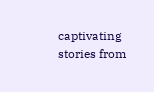captivating stories from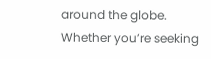around the globe. Whether you’re seeking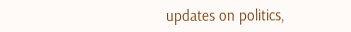updates on politics,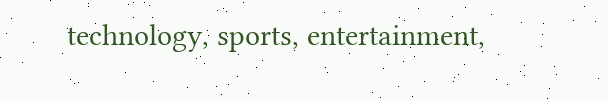technology, sports, entertainment,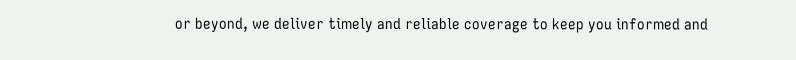or beyond, we deliver timely and reliable coverage to keep you informed and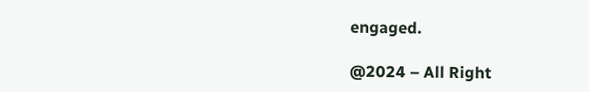engaged.

@2024 – All Right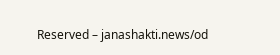Reserved – janashakti.news/od